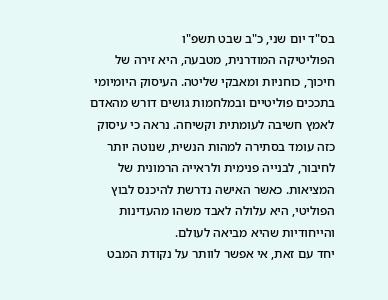בס"ד יום שני, כ"ב שבט תשפ"ו
הפוליטיקה המודרנית, מטבעה, היא זירה של חיכוך, כוחניות ומאבקי שליטה. העיסוק היומיומי בתככים פוליטיים ובמלחמות גושים דורש מהאדם לאמץ חשיבה לעומתית וקשיחה. נראה כי עיסוק כזה עומד בסתירה למהות הנשית, שנוטה יותר לחיבור, לבנייה פנימית ולראייה הרמונית של המציאות. כאשר האישה נדרשת להיכנס לבוץ הפוליטי, היא עלולה לאבד משהו מהעדינות והייחודיות שהיא מביאה לעולם.
יחד עם זאת, אי אפשר לוותר על נקודת המבט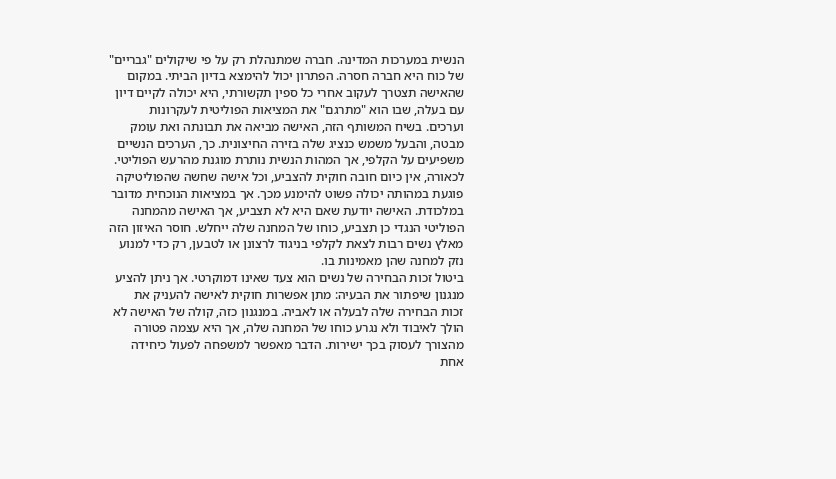הנשית במערכות המדינה. חברה שמתנהלת רק על פי שיקולים "גבריים" של כוח היא חברה חסרה. הפתרון יכול להימצא בדיון הביתי. במקום שהאישה תצטרך לעקוב אחרי כל ספין תקשורתי, היא יכולה לקיים דיון עם בעלה, שבו הוא "מתרגם" את המציאות הפוליטית לעקרונות וערכים. בשיח המשותף הזה, האישה מביאה את תבונתה ואת עומק מבטה, והבעל משמש כנציג שלה בזירה החיצונית. כך, הערכים הנשיים משפיעים על הקלפי, אך המהות הנשית נותרת מוגנת מהרעש הפוליטי.
לכאורה, אין כיום חובה חוקית להצביע, וכל אישה שחשה שהפוליטיקה פוגעת במהותה יכולה פשוט להימנע מכך. אך במציאות הנוכחית מדובר במלכודת. האישה יודעת שאם היא לא תצביע, אך האישה מהמחנה הפוליטי הנגדי כן תצביע, כוחו של המחנה שלה ייחלש. חוסר האיזון הזה מאלץ נשים רבות לצאת לקלפי בניגוד לרצונן או לטבען, רק כדי למנוע נזק למחנה שהן מאמינות בו.
ביטול זכות הבחירה של נשים הוא צעד שאינו דמוקרטי. אך ניתן להציע מנגנון שיפתור את הבעיה: מתן אפשרות חוקית לאישה להעניק את זכות הבחירה שלה לבעלה או לאביה. במנגנון כזה, קולה של האישה לא הולך לאיבוד ולא נגרע כוחו של המחנה שלה, אך היא עצמה פטורה מהצורך לעסוק בכך ישירות. הדבר מאפשר למשפחה לפעול כיחידה אחת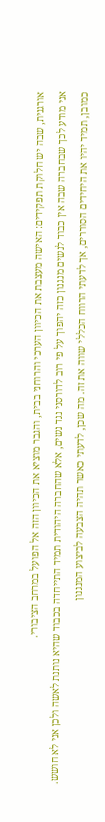אורגנית, שבה יש חלוקת תפקידים: האישה מעצבת את הכיוון הערכי והרוחני בבית, והגבר מוציא את הכיוון הזה אל הפועל במרחב הציבורי.
אני מודע לכך שבחברה שבה אין כבוד לנשים מנגנון כזה יהפוך על פי רוב לדורסני נגד נשים, אלא שהחברה היהודית תמיד התייחדה בכבוד שהיא נותנת לאשה ולכן אני לא חושש. כמובן, תמיד יהיו את היחידים הסוררים, אך לדעתי הרווח הכללי שווה את זה. מה שכן, לדעתי כאשר תהיה הצבעה לביצוע המנגנון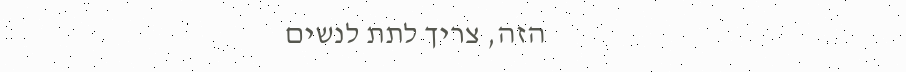הזה, צריך לתת לנשים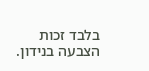בלבד זכות הצבעה בנידון.